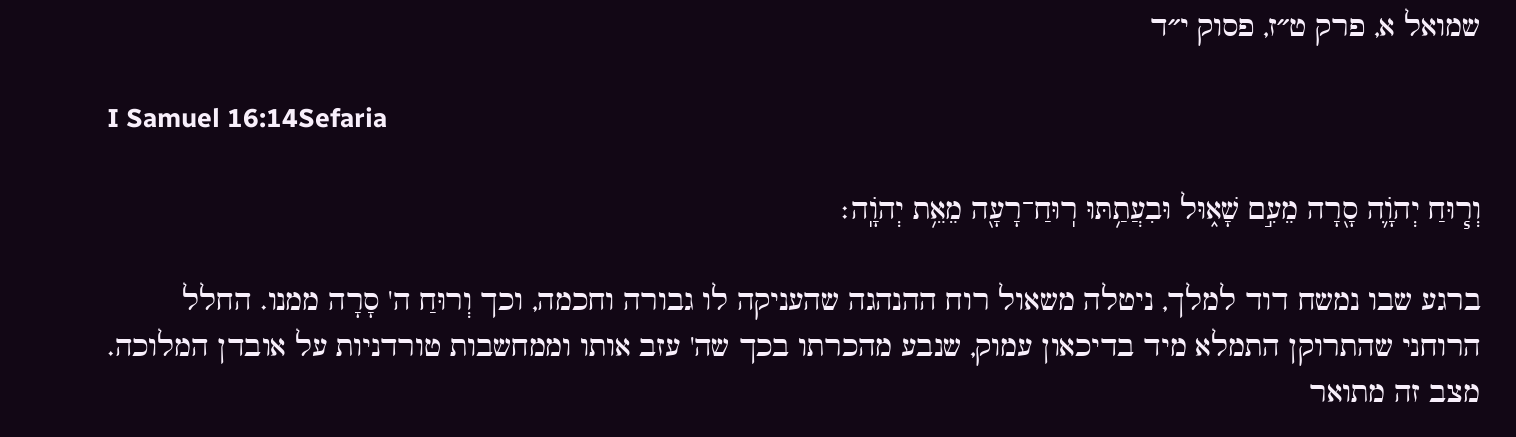שמואל א, פרק ט״ז, פסוק י״ד

I Samuel 16:14Sefaria

וְר֧וּחַ יְהֹוָ֛ה סָ֖רָה מֵעִ֣ם שָׁא֑וּל וּבִעֲתַ֥תּוּ רֽוּחַ־רָעָ֖ה מֵאֵ֥ת יְהֹוָֽה׃

ברגע שבו נמשח דוד למלך, ניטלה משאול רוח ההנהגה שהעניקה לו גבורה וחכמה, וכך וְרוּחַ ה' סָרָה ממנו. החלל הרוחני שהתרוקן התמלא מיד בדיכאון עמוק, שנבע מהכרתו בכך שה' עזב אותו וממחשבות טורדניות על אובדן המלוכה. מצב זה מתואר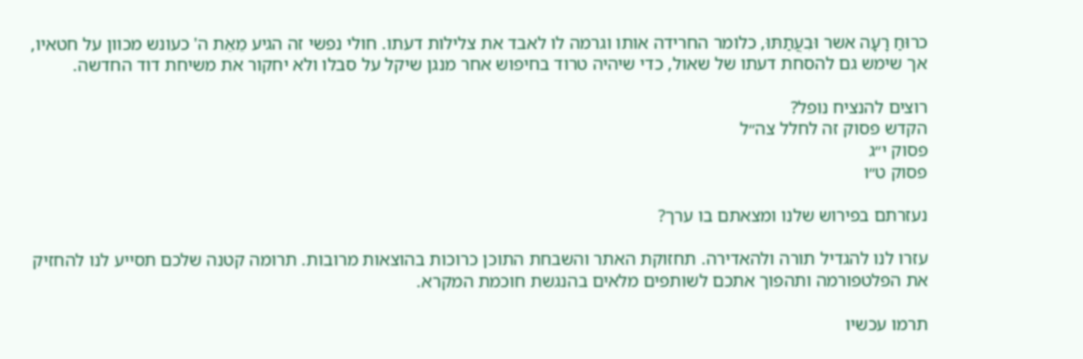כרוּחַ רָעָה אשר וּבִעֲתַתּוּ, כלומר החרידה אותו וגרמה לו לאבד את צלילות דעתו. חולי נפשי זה הגיע מֵאֵת ה' כעונש מכוון על חטאיו, אך שימש גם להסחת דעתו של שאול, כדי שיהיה טרוד בחיפוש אחר מנגן שיקל על סבלו ולא יחקור את משיחת דוד החדשה.

רוצים להנציח נופל?
הקדש פסוק זה לחלל צה״ל
פסוק י״ג
פסוק ט״ו

נעזרתם בפירוש שלנו ומצאתם בו ערך?

עזרו לנו להגדיל תורה ולהאדירה. תחזוקת האתר והשבחת התוכן כרוכות בהוצאות מרובות. תרומה קטנה שלכם תסייע לנו להחזיק את הפלטפורמה ותהפוך אתכם לשותפים מלאים בהנגשת חוכמת המקרא.

תרמו עכשיו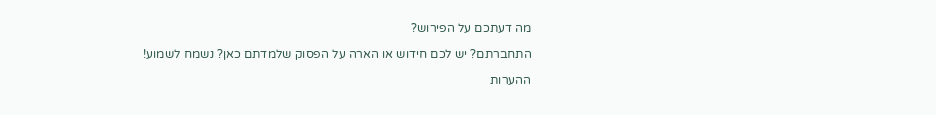מה דעתכם על הפירוש?

התחברתם? יש לכם חידוש או הארה על הפסוק שלמדתם כאן? נשמח לשמוע!

ההערות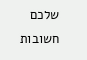שלכם חשובות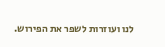לנו ועוזרות לשפר את הפירוש.